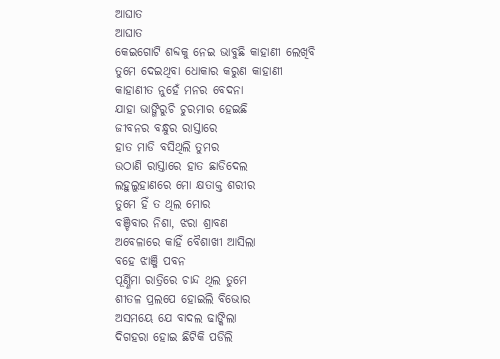ଆଘାତ
ଆଘାତ
କେଇଗୋଟି ଶବ୍ଦକୁ ନେଇ ଭାବୁଛି କାହାଣୀ ଲେଖିବି
ତୁମେ ଦେଇଥିବା ଧୋକାର କରୁଣ କାହାଣୀ
କାହାଣୀତ ନୁହେଁ ମନର ବେଦନା
ଯାହା ଭାଙ୍ଗିରୁଚି ଚୁରମାର ହେଇଛି
ଜୀବନର ବନ୍ଧୁର ରାସ୍ତାରେ
ହାତ ମାଡି ବସିଥିଲି ତୁମର
ଉଠାଣି ରାସ୍ତାରେ ହାତ ଛାଡିଦେଲ
ଲହୁଲୁହାଣରେ ମୋ କ୍ଷତାକ୍ତ ଶରୀର
ତୁମେ ହିଁ ତ ଥିଲ ମୋର
ବଞ୍ଚିବାର ନିଶା, ଝରା ଶ୍ରାବଣ
ଅବେଳାରେ କାହିଁ ବୈଶାଖୀ ଆସିଲା
ବହେ ଝାଞ୍ଜି ପବନ
ପୂର୍ଣ୍ଣିମା ରାତ୍ରିରେ ଚାନ୍ଦ ଥିଲ ତୁମେ
ଶୀତଳ ପ୍ରଲପେ ହୋଇଲି ବିଭୋର
ଅସମୟେ ଯେ ବାଦଲ ଢାଙ୍କିଲା
ଦିଗହରା ହୋଇ ଛିଟିକି ପଡିଲି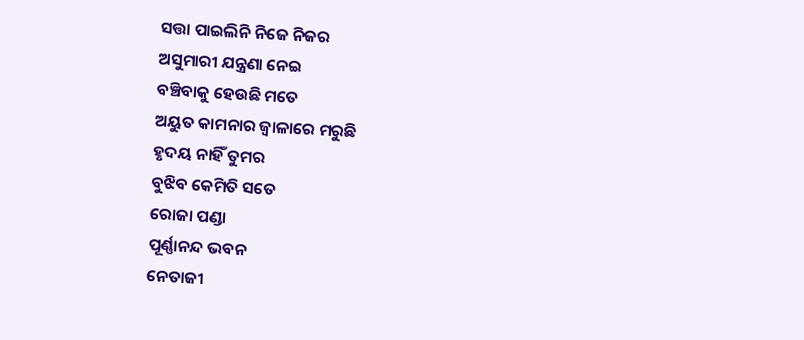ସତ୍ତା ପାଇଲିନି ନିଜେ ନିଜର
ଅସୁମାରୀ ଯନ୍ତ୍ରଣା ନେଇ
ବଞ୍ଚିବାକୁ ହେଉଛି ମତେ
ଅୟୁତ କାମନାର ଜ୍ବାଳାରେ ମରୁଛି
ହୃଦୟ ନାହିଁ ତୁମର
ବୁଝିବ କେମିତି ସତେ
ରୋଜା ପଣ୍ଡା
ପୂର୍ଣ୍ଣାନନ୍ଦ ଭବନ
ନେତାଜୀ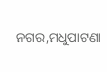ନଗର,ମଧୁପାଟଣା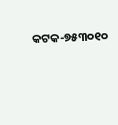କଟକ-୭୫୩୦୧୦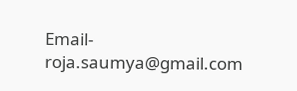Email-roja.saumya@gmail.com